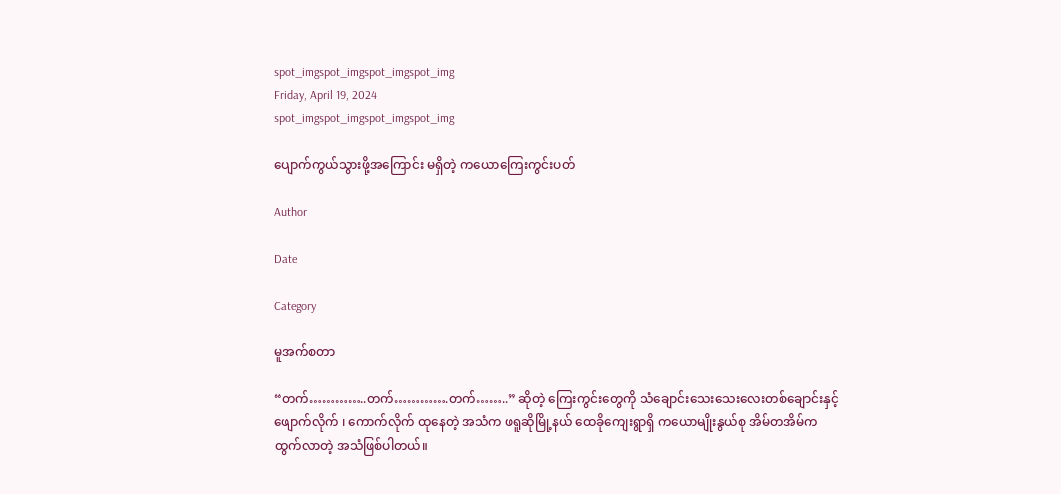spot_imgspot_imgspot_imgspot_img
Friday, April 19, 2024
spot_imgspot_imgspot_imgspot_img

ပျောက်ကွယ်သွားဖို့အကြောင်း မရှိတဲ့ ကယောကြေးကွင်းပတ်

Author

Date

Category

မူအက်စတာ

“တက်…………..တက်………….တက်……..” ဆိုတဲ့ ကြေးကွင်းတွေကို သံချောင်းသေးသေးလေးတစ်ချောင်းနှင့် ဖျောက်လိုက် ၊ ကောက်လိုက် ထုနေတဲ့ အသံက ဖရူဆိုမြို့နယ် ထေခိုကျေးရွာရှိ ကယောမျိုးနွယ်စု အိမ်တအိမ်က ထွက်လာတဲ့ အသံဖြစ်ပါတယ်။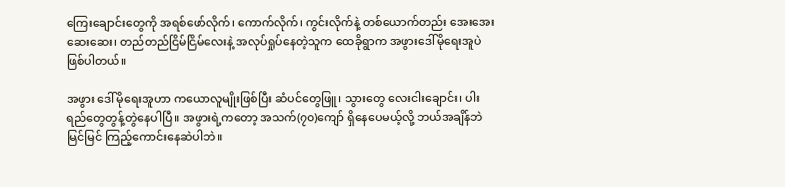ကြေးချောင်းတွေကို အရစ်ဖော်လိုက်၊ ကောက်လိုက်၊ ကွင်းလိုက်နဲ့ တစ်ယောက်တည်း အေးအေးဆေးဆေး၊ တည်တည်ငြိမ်ငြိမ်လေးနဲ့ အလုပ်ရှုပ်နေတဲ့သူက ထေခိုရွာက အဖွားဒေါ်မိုရေးအူပဲ ဖြစ်ပါတယ်။

အဖွား ဒေါ်မိုရေးအူဟာ ကယောလူမျိုးဖြစ်ပြီး ဆံပင်တွေဖြူ၊ သွားတွေ လေးငါးချောင်း၊ ပါးရည်တွေတွန့်တွဲနေပါပြီ။ အဖွားရဲ့ကတော့ အသက်(၇၀)ကျော် ရှိနေပေမယ့်လို့ ဘယ်အချိန်ဘဲမြင်မြင် ကြည့်ကောင်းနေဆဲပါဘဲ။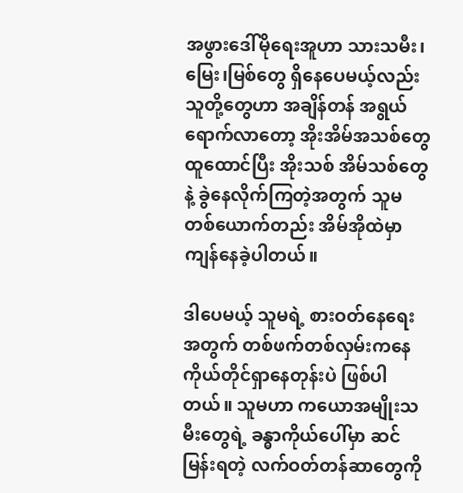အဖွားဒေါ်မိုရေးအူဟာ သားသမီး၊ မြေး၊မြစ်တွေ ရှိနေပေမယ့်လည်း သူတို့တွေဟာ အချိန်တန် အရွယ်ရောက်လာတော့ အိုးအိမ်အသစ်တွေ ထူထောင်ပြီး အိုးသစ် အိမ်သစ်တွေနဲ့ ခွဲနေလိုက်ကြတဲ့အတွက် သူမတစ်ယောက်တည်း အိမ်အိုထဲမှာ ကျန်နေခဲ့ပါတယ်။

ဒါပေမယ့် သူမရဲ့ စားဝတ်နေရေးအတွက် တစ်ဖက်တစ်လှမ်းကနေ ကိုယ်တိုင်ရှာနေတုန်းပဲ ဖြစ်ပါတယ်။ သူမဟာ ကယောအမျိုးသမီးတွေရဲ့ ခန္ဓာကိုယ်ပေါ်မှာ ဆင်မြန်းရတဲ့ လက်ဝတ်တန်ဆာတွေကို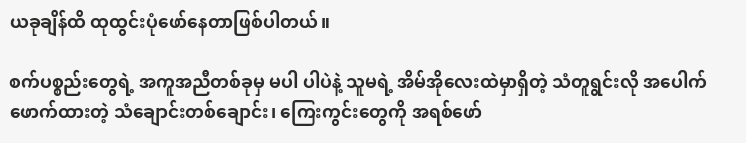ယခုချိန်ထိ ထုထွင်းပုံဖော်နေတာဖြစ်ပါတယ်။

စက်ပစ္စည်းတွေရဲ့ အကူအညီတစ်ခုမှ မပါ ပါပဲနဲ့ သူမရဲ့ အိမ်အိုလေးထဲမှာရှိတဲ့ သံတူရွင်းလို အပေါက်ဖောက်ထားတဲ့ သံချောင်းတစ်ချောင်း၊ ကြေးကွင်းတွေကို အရစ်ဖော်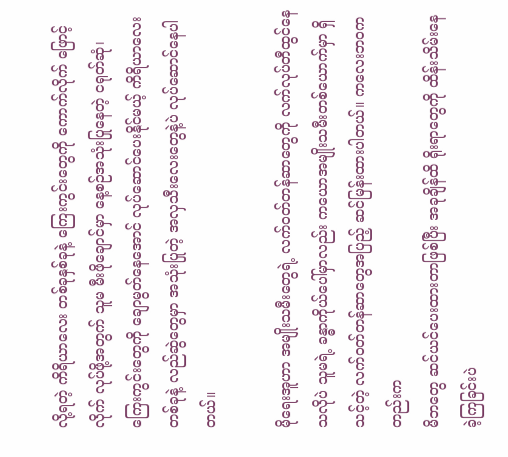လို့ရတဲ့ ကိရိယာလေး တစ်ခုနှစ်ခုနဲ့ ကြေးကွင်းတွေကို ကောက်လိုက် ဖြောင့်လိုက် လုပ်ဖို့အတွက် သူမ မီးဖိုချောင်မှာ နေ့စဉ်အသုံးပြုနေတဲ့ ငရုတ်ဆုံ၊ ကြေးကွင်းတွေကို ချောမွတ်နေအောင် လုပ်ဆောင်ပေးနိုင်မယ့် ကိရိယာလေး တစ်ခုနဲ့ လည်ဆွဲတွေမှာ အသုံးပြုတဲ့ အလှသီးလေးတွေနဲ့ပဲ လုပ်ဆောင်နေပါတယ်။

မိုရေးအူဟာ အမျိုးသမီးတွေရဲ့ လက်ဝတ်တန်ဆာတွေကို လက်လုပ်တီထွင်နေသလိုပဲ သူမရဲ့ ခန္ဓာကိုယ်ပေါ်မှာလည်း ကယောအမျိုးသမီးတစ်ယောက်မှာ ရှိသင့်တဲ့ လက်ဝတ်တန်ဆာတွေအပြည့် ဆင်မြန်းထားပါတယ်။ ကလေးဘဝကတည်းက
မိဘတွေ ဆင်ယင်ပေးထားတာဖြစ်ပြီး အခုချိန်ထိ ရိုးရာတွေကို ထိန်းသိမ်းနေခဲ့ကြခြင်းပဲ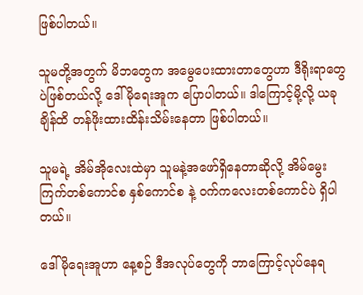ဖြစ်ပါတယ်။

သူမတို့အတွက် မိဘတွေက အမွေပေးထားတာတွေဟာ ဒီရိုးရာတွေပဲဖြစ်တယ်လို့ ဒေါ်မိုရေးအူက ပြောပါတယ်။ ဒါကြောင့်မို့လို့ ယခုချိန်ထိ တန်ဖိုးထားထိန်းသိမ်းနေတာ ဖြစ်ပါတယ်။

သူမရဲ့ အိမ်အိုလေးထဲမှာ သူမနဲ့အဖော်ရှိနေတာဆိုလို့ အိမ်မွေးကြက်တစ်ကောင်စ နှစ်ကောင်စ နဲ့ ဝက်ကလေးတစ်ကောင်ပဲ ရှိပါတယ်။

ဒေါ်မိုရေးအူဟာ နေ့စဉ် ဒီအလုပ်တွေကို ဘာကြောင့်လုပ်နေရ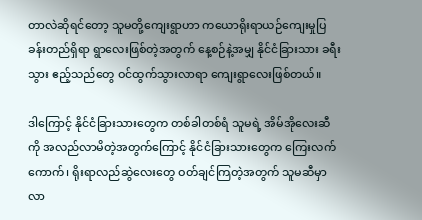တာလဲဆိုရင်တော့ သူမတို့ကျေးရွာဟာ ကယောရိုးရာယဉ်ကျေးမှုပြခန်းတည်ရှိရာ ရွာလေးဖြစ်တဲ့အတွက် နေ့စဉ်နဲ့အမျှ နိုင်ငံခြားသား ခရီးသွား ဧည့်သည်တွေ ဝင်ထွက်သွားလာရာ ကျေးရွာလေးဖြစ်တယ်။

ဒါကြောင့် နိုင်ငံခြားသားတွေက တစ်ခါတစ်ရံ သူမရဲ့ အိမ်အိုလေးဆီကို အလည်လာမိတဲ့အတွက်ကြောင့် နိုင်ငံခြားသားတွေက ကြေးလက်ကောက်၊ ရိုးရာလည်ဆွဲလေးတွေ ဝတ်ချင်ကြတဲ့အတွက် သူမဆီမှာလာ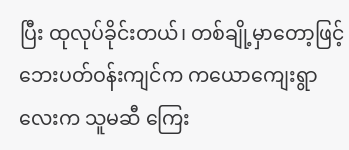ပြီး ထုလုပ်ခိုင်းတယ်၊ တစ်ချို့မှာတော့ဖြင့် ဘေးပတ်ဝန်းကျင်က ကယောကျေးရွာလေးက သူမဆီ ကြေး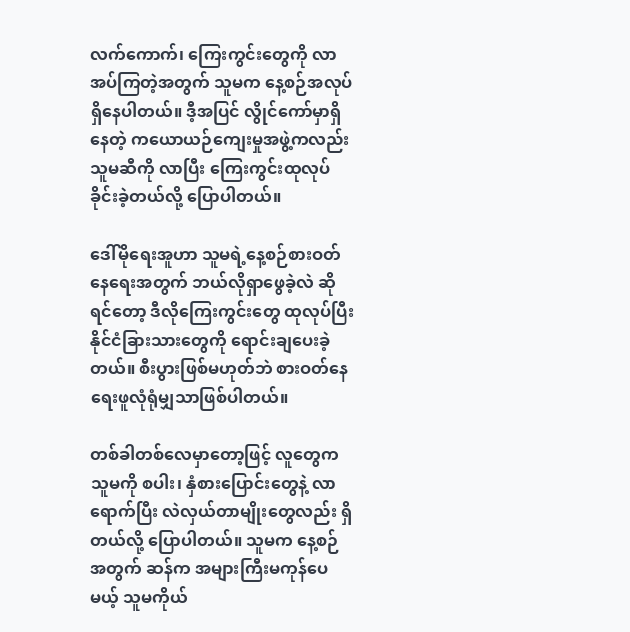လက်ကောက်၊ ကြေးကွင်းတွေကို လာအပ်ကြတဲ့အတွက် သူမက နေ့စဉ်အလုပ်ရှိနေပါတယ်။ ဒီ့အပြင် လွိုင်ကော်မှာရှိနေတဲ့ ကယောယဉ်ကျေးမှုအဖွဲ့ကလည်း သူမဆီကို လာပြီး ကြေးကွင်းထုလုပ်ခိုင်းခဲ့တယ်လို့ ပြောပါတယ်။

ဒေါ်မိုရေးအူဟာ သူမရဲ့နေ့စဉ်စားဝတ်နေရေးအတွက် ဘယ်လိုရှာဖွေခဲ့လဲ ဆိုရင်တော့ ဒီလိုကြေးကွင်းတွေ ထုလုပ်ပြီး နိုင်ငံခြားသားတွေကို ရောင်းချပေးခဲ့တယ်။ စီးပွားဖြစ်မဟုတ်ဘဲ စားဝတ်နေရေးဖူလုံရုံမျှသာဖြစ်ပါတယ်။

တစ်ခါတစ်လေမှာတော့ဖြင့် လူတွေက သူမကို စပါး၊ နှံစားပြောင်းတွေနဲ့ လာရောက်ပြီး လဲလှယ်တာမျိုးတွေလည်း ရှိတယ်လို့ ပြောပါတယ်။ သူမက နေ့စဉ်အတွက် ဆန်က အများကြီးမကုန်ပေမယ့် သူမကိုယ်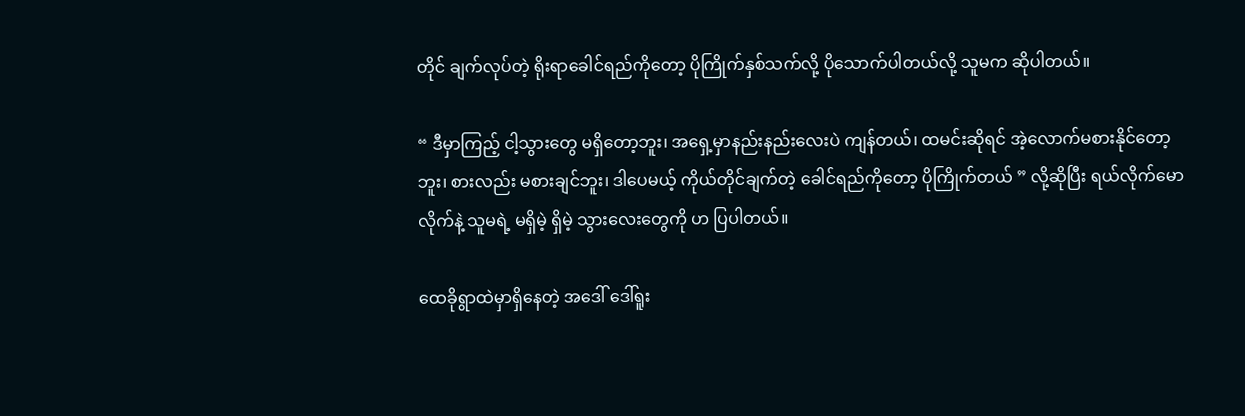တိုင် ချက်လုပ်တဲ့ ရိုးရာခေါင်ရည်ကိုတော့ ပိုကြိုက်နှစ်သက်လို့ ပိုသောက်ပါတယ်လို့ သူမက ဆိုပါတယ်။

“ ဒီမှာကြည့် ငါ့သွားတွေ မရှိတော့ဘူး၊ အရှေ့မှာနည်းနည်းလေးပဲ ကျန်တယ်၊ ထမင်းဆိုရင် အဲ့လောက်မစားနိုင်တော့ဘူး၊ စားလည်း မစားချင်ဘူး၊ ဒါပေမယ့် ကိုယ်တိုင်ချက်တဲ့ ခေါင်ရည်ကိုတော့ ပိုကြိုက်တယ် ” လို့ဆိုပြီး ရယ်လိုက်မောလိုက်နဲ့ သူမရဲ့ မရှိမဲ့ ရှိမဲ့ သွားလေးတွေကို ဟ ပြပါတယ်။

ထေခိုရွာထဲမှာရှိနေတဲ့ အဒေါ် ဒေါ်ရူး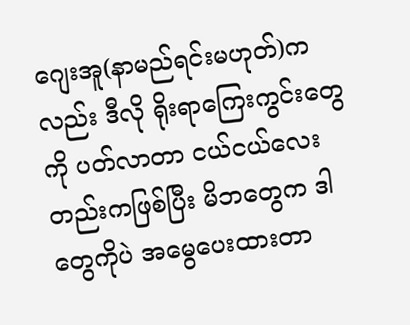ဂျေးအူ(နာမည်ရင်းမဟုတ်)ကလည်း ဒီလို ရိုးရာကြေးကွင်းတွေကို ပတ်လာတာ ငယ်ငယ်လေးတည်းကဖြစ်ပြီး မိဘတွေက ဒါတွေကိုပဲ အမွေပေးထားတာ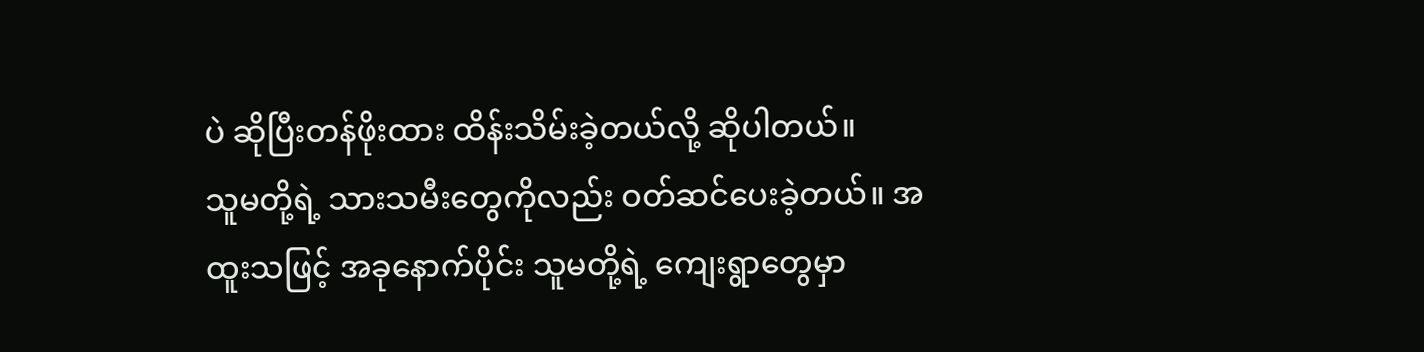ပဲ ဆိုပြီးတန်ဖိုးထား ထိန်းသိမ်းခဲ့တယ်လို့ ဆိုပါတယ်။
သူမတို့ရဲ့ သားသမီးတွေကိုလည်း ဝတ်ဆင်ပေးခဲ့တယ်။ အထူးသဖြင့် အခုနောက်ပိုင်း သူမတို့ရဲ့ ကျေးရွာတွေမှာ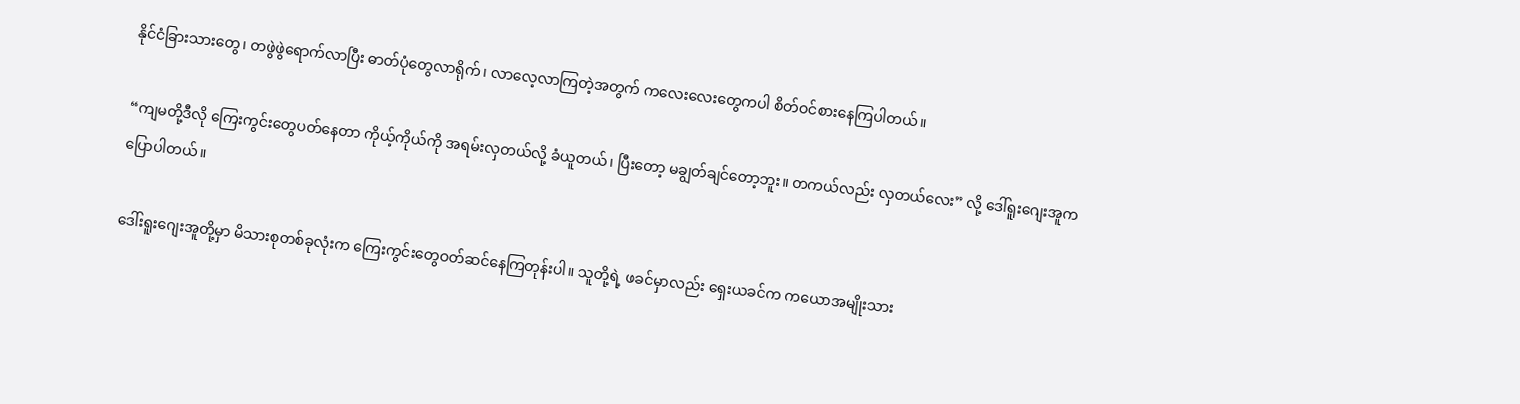နိုင်ငံခြားသားတွေ၊ တဖွဲဖွဲရောက်လာပြီး ဓာတ်ပုံတွေလာရိုက်၊ လာလေ့လာကြတဲ့အတွက် ကလေးလေးတွေကပါ စိတ်ဝင်စားနေကြပါတယ်။

“ကျမတို့ဒီလို ကြေးကွင်းတွေပတ်နေတာ ကိုယ့်ကိုယ်ကို အရမ်းလှတယ်လို့ ခံယူတယ်၊ ပြီးတော့ မချွတ်ချင်တော့ဘူး။ တကယ်လည်း လှတယ်လေး” လို့ ဒေါ်ရူးဂျေးအူက ပြောပါတယ်။

ဒေါ်းရူးဂျေးအူတို့မှာ မိသားစုတစ်ခုလုံးက ကြေးကွင်းတွေဝတ်ဆင်နေကြတုန်းပါ။ သူတို့ရဲ့ ဖခင်မှာလည်း ရှေးယခင်က ကယောအမျိုးသား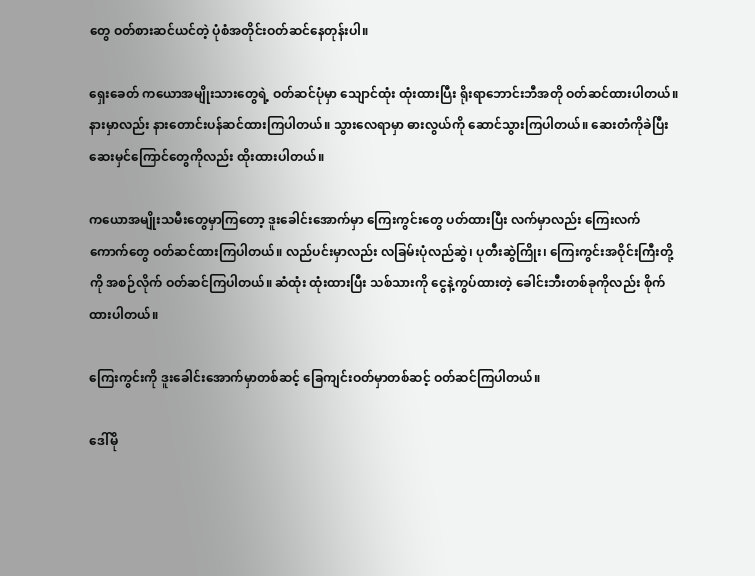တွေ ဝတ်စားဆင်ယင်တဲ့ ပုံစံအတိုင်းဝတ်ဆင်နေတုန်းပါ။

ရှေးခေတ် ကယောအမျိုးသားတွေရဲ့ ဝတ်ဆင်ပုံမှာ သျောင်ထုံး ထုံးထားပြီး ရိုးရာဘောင်းဘီအတို ဝတ်ဆင်ထားပါတယ်။ နားမှာလည်း နားတောင်းပန်ဆင်ထားကြပါတယ်။ သွားလေရာမှာ ဓားလွယ်ကို ဆောင်သွားကြပါတယ်။ ဆေးတံကိုခဲပြီး ဆေးမှင်ကြောင်တွေကိုလည်း ထိုးထားပါတယ်။

ကယောအမျိုးသမီးတွေမှာကြတော့ ဒူးခေါင်းအောက်မှာ ကြေးကွင်းတွေ ပတ်ထားပြီး လက်မှာလည်း ကြေးလက်ကောက်တွေ ဝတ်ဆင်ထားကြပါတယ်။ လည်ပင်းမှာလည်း လခြမ်းပုံလည်ဆွဲ၊ ပုတီးဆွဲကြိုး၊ ကြေးကွင်းအဝိုင်းကြီးတို့ကို အစဉ်လိုက် ဝတ်ဆင်ကြပါတယ်။ ဆံထုံး ထုံးထားပြီး သစ်သားကို ငွေနဲ့ကွပ်ထားတဲ့ ခေါင်းဘီးတစ်ခုကိုလည်း စိုက်ထားပါတယ်။

ကြေးကွင်းကို ဒူးခေါင်းအောက်မှာတစ်ဆင့် ခြေကျင်းဝတ်မှာတစ်ဆင့် ဝတ်ဆင်ကြပါတယ်။

ဒေါ်မို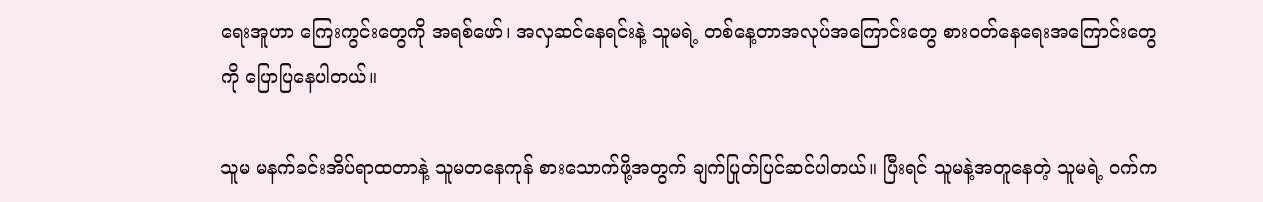ရေးအူဟာ ကြေးကွင်းတွေကို အရစ်ဖော်၊ အလှဆင်နေရင်းနဲ့ သူမရဲ့ တစ်နေ့တာအလုပ်အကြောင်းတွေ စားဝတ်နေရေးအကြောင်းတွေကို ပြောပြနေပါတယ်။

သူမ မနက်ခင်းအိပ်ရာထတာနဲ့ သူမတနေကုန် စားသောက်ဖို့အတွက် ချက်ပြုတ်ပြင်ဆင်ပါတယ်။ ပြီးရင် သူမနဲ့အတူနေတဲ့ သူမရဲ့ ဝက်က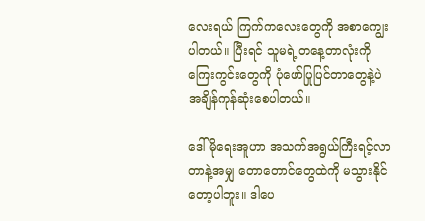လေးရယ် ကြက်ကလေးတွေကို အစာကျွေးပါတယ်။ ပြီးရင် သူမရဲ့တနေ့တာလုံးကို ကြေးကွင်းတွေကို ပုံဖော်ပြုပြင်တာတွေနဲ့ပဲ အချိန်ကုန်ဆုံးစေပါတယ်။

ဒေါ်မိုရေးအူဟာ အသက်အရွယ်ကြီးရင့်လာတာနဲ့အမျှ တောတောင်တွေထဲကို မသွားနိုင်တော့ပါဘူး။ ဒါပေ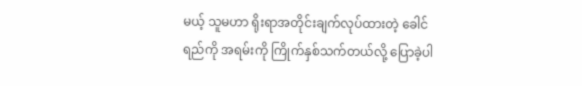မယ့် သူမဟာ ရိုးရာအတိုင်းချက်လုပ်ထားတဲ့ ခေါင်ရည်ကို အရမ်းကို ကြိုက်နှစ်သက်တယ်လို့ ပြောခဲ့ပါ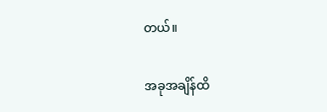တယ်။

အခုအချိန်ထိ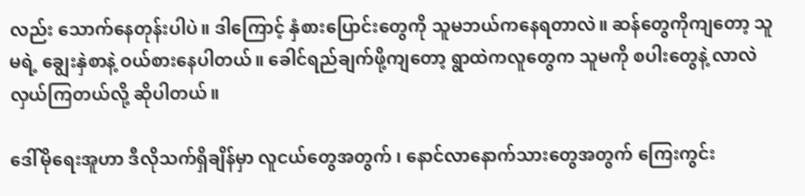လည်း သောက်နေတုန်းပါပဲ။ ဒါကြောင့် နှံစားပြောင်းတွေကို သူမဘယ်ကနေရတာလဲ။ ဆန်တွေကိုကျတော့ သူမရဲ့ ချွေးနှဲစာနဲ့ ဝယ်စားနေပါတယ်။ ခေါင်ရည်ချက်ဖို့ကျတော့ ရွာထဲကလူတွေက သူမကို စပါးတွေနဲ့ လာလဲလှယ်ကြတယ်လို့ ဆိုပါတယ်။

ဒေါ်မိုရေးအူဟာ ဒီလိုသက်ရှိချိန်မှာ လူငယ်တွေအတွက် ၊ နောင်လာနောက်သားတွေအတွက် ကြေးကွင်း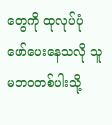တွေကို ထုလုပ်ပုံဖော်ပေးနေသလို သူမဘဝတစ်ပါးသို့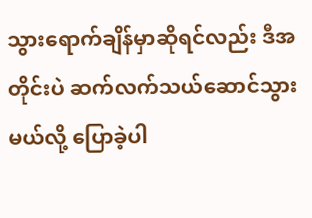သွားရောက်ချိန်မှာဆိုရင်လည်း ဒီအတိုင်းပဲ ဆက်လက်သယ်ဆောင်သွားမယ်လို့ ပြောခဲ့ပါ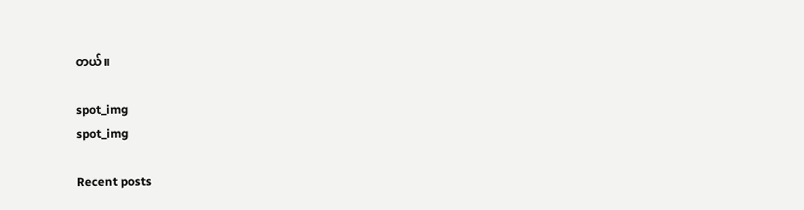တယ်။

spot_img
spot_img

Recent posts